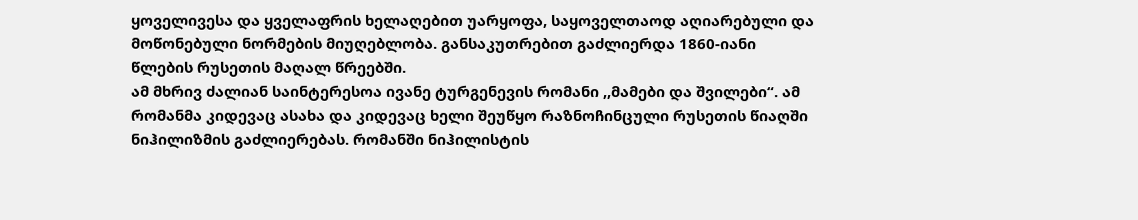ყოველივესა და ყველაფრის ხელაღებით უარყოფა, საყოველთაოდ აღიარებული და მოწონებული ნორმების მიუღებლობა. განსაკუთრებით გაძლიერდა 1860-იანი წლების რუსეთის მაღალ წრეებში.
ამ მხრივ ძალიან საინტერესოა ივანე ტურგენევის რომანი ,,მამები და შვილები“. ამ რომანმა კიდევაც ასახა და კიდევაც ხელი შეუწყო რაზნოჩინცული რუსეთის წიაღში ნიჰილიზმის გაძლიერებას. რომანში ნიჰილისტის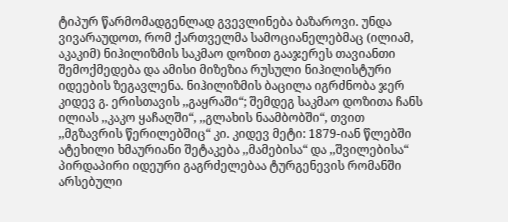ტიპურ წარმომადგენლად გვევლინება ბაზაროვი. უნდა ვივარაუდოთ, რომ ქართველმა სამოციანელებმაც (ილიამ, აკაკიმ) ნიჰილიზმის საკმაო დოზით გააჯერეს თავიანთი შემოქმედება და ამისი მიზეზია რუსული ნიჰილისტური იდეების ზეგავლენა. ნიჰილიზმის ბაცილა იგრძნობა ჯერ კიდევ გ. ერისთავის ,,გაყრაში“; შემდეგ საკმაო დოზითა ჩანს ილიას ,,კაკო ყაჩაღში“, ,,გლახის ნაამბობში“, თვით ,,მგზავრის წერილებშიც“ კი. კიდევ მეტი: 1879-იან წლებში ატეხილი ხმაურიანი შეტაკება ,,მამებისა“ და ,,შვილებისა“ პირდაპირი იდეური გაგრძელებაა ტურგენევის რომანში არსებული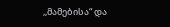,,მამებისა“ და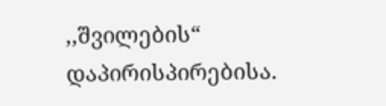,,შვილების“ დაპირისპირებისა.